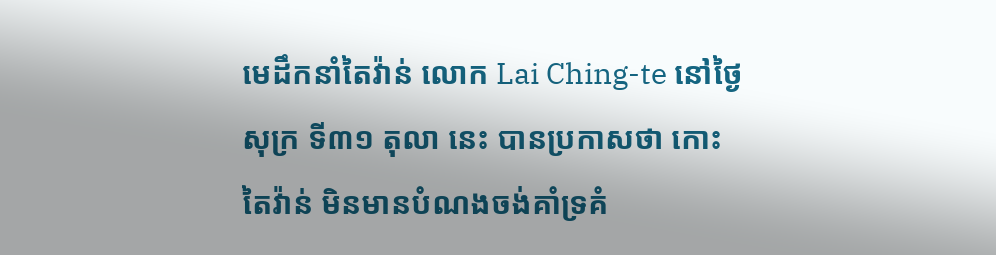មេដឹកនាំតៃវ៉ាន់ លោក Lai Ching-te នៅថ្ងៃសុក្រ ទី៣១ តុលា នេះ បានប្រកាសថា កោះតៃវ៉ាន់ មិនមានបំណងចង់គាំទ្រគំ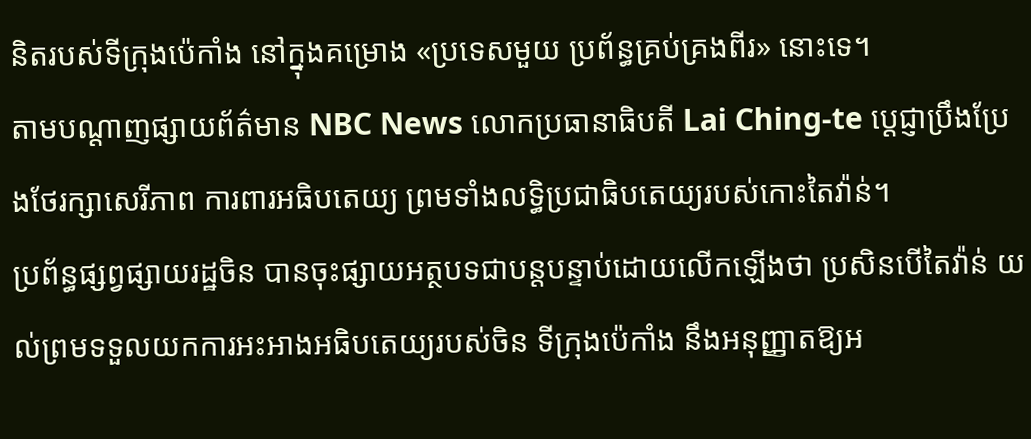និតរបស់ទីក្រុងប៉េកាំង នៅក្នុងគម្រោង «ប្រទេសមួយ ប្រព័ន្ធគ្រប់គ្រងពីរ» នោះទេ។
តាមបណ្ដាញផ្សាយព័ត៌មាន NBC News លោកប្រធានាធិបតី Lai Ching-te ប្ដេជ្ញាប្រឹងប្រែងថែរក្សាសេរីភាព ការពារអធិបតេយ្យ ព្រមទាំងលទ្ធិប្រជាធិបតេយ្យរបស់កោះតៃវ៉ាន់។
ប្រព័ន្ធផ្សព្វផ្សាយរដ្ឋចិន បានចុះផ្សាយអត្ថបទជាបន្តបន្ទាប់ដោយលើកឡើងថា ប្រសិនបើតៃវ៉ាន់ យល់ព្រមទទួលយកការអះអាងអធិបតេយ្យរបស់ចិន ទីក្រុងប៉េកាំង នឹងអនុញ្ញាតឱ្យអ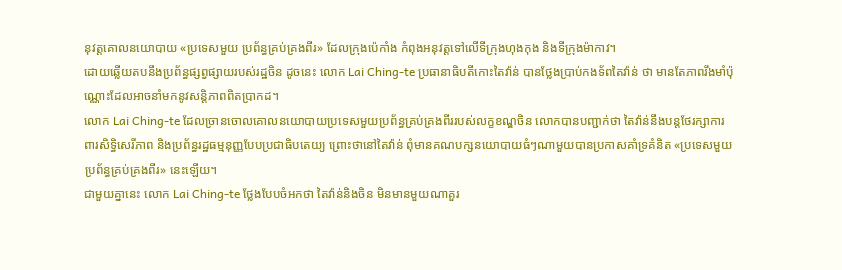នុវត្តគោលនយោបាយ «ប្រទេសមួយ ប្រព័ន្ធគ្រប់គ្រងពីរ» ដែលក្រុងប៉េកាំង កំពុងអនុវត្តទៅលើទីក្រុងហុងកុង និងទីក្រុងម៉ាកាវ។
ដោយឆ្លើយតបនឹងប្រព័ន្ធផ្សព្វផ្សាយរបស់រដ្ឋចិន ដូចនេះ លោក Lai Ching-te ប្រធានាធិបតីកោះតៃវ៉ាន់ បានថ្លែងប្រាប់កងទ័ពតៃវ៉ាន់ ថា មានតែភាពរឹងមាំប៉ុណ្ណោះដែលអាចនាំមកនូវសន្តិភាពពិតប្រាកដ។
លោក Lai Ching-te ដែលច្រានចោលគោលនយោបាយប្រទេសមួយប្រព័ន្ធគ្រប់គ្រងពីររបស់លក្ខខណ្ឌចិន លោកបានបញ្ជាក់ថា តៃវ៉ាន់នឹងបន្តថែរក្សាការពារសិទ្ធិសេរីភាព និងប្រព័ន្ធរដ្ឋធម្មនុញ្ញបែបប្រជាធិបតេយ្យ ព្រោះថានៅតៃវ៉ាន់ ពុំមានគណបក្សនយោបាយធំៗណាមួយបានប្រកាសគាំទ្រគំនិត «ប្រទេសមួយ ប្រព័ន្ធគ្រប់គ្រងពីរ» នេះឡើយ។
ជាមួយគ្នានេះ លោក Lai Ching-te ថ្លែងបែបចំអកថា តៃវ៉ាន់និងចិន មិនមានមួយណាគួរ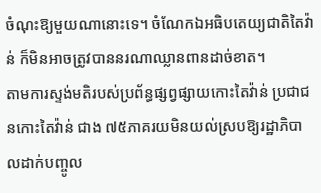ចំណុះឱ្យមួយណានោះទេ។ ចំណែកឯអធិបតេយ្យជាតិតៃវ៉ាន់ ក៏មិនអាចត្រូវបាននរណាឈ្លានពានដាច់ខាត។
តាមការស្ទង់មតិរបស់ប្រព័ន្ធផ្សព្វផ្សាយកោះតៃវ៉ាន់ ប្រជាជនកោះតៃវ៉ាន់ ជាង ៧៥ភាគរយមិនយល់ស្របឱ្យរដ្ឋាភិបាលដាក់បញ្ចូល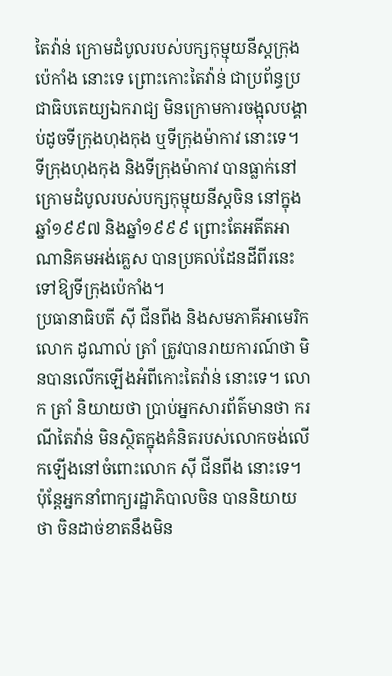តៃវ៉ាន់ ក្រោមដំបូលរបស់បក្សកុម្មុយនីស្តក្រុងប៉េកាំង នោះទេ ព្រោះកោះតៃវ៉ាន់ ជាប្រព័ន្ធប្រជាធិបតេយ្យឯករាជ្យ មិនក្រោមការចង្អុលបង្គាប់ដូចទីក្រុងហុងកុង ឬទីក្រុងម៉ាកាវ នោះទេ។ ទីក្រុងហុងកុង និងទីក្រុងម៉ាកាវ បានធ្លាក់នៅក្រោមដំបូលរបស់បក្សកុម្មុយនីស្តចិន នៅក្នុងឆ្នាំ១៩៩៧ និងឆ្នាំ១៩៩៩ ព្រោះតែអតីតអាណានិគមអង់គ្លេស បានប្រគល់ដែនដីពីរនេះទៅឱ្យទីក្រុងប៉េកាំង។
ប្រធានាធិបតី ស៊ី ជីនពីង និងសមភាគីអាមេរិក លោក ដូណាល់ ត្រាំ ត្រូវបានរាយការណ៍ថា មិនបានលើកឡើងអំពីកោះតៃវ៉ាន់ នោះទេ។ លោក ត្រាំ និយាយថា ប្រាប់អ្នកសារព័ត៌មានថា ករណីតៃវ៉ាន់ មិនស្ថិតក្នុងគំនិតរបស់លោកចង់លើកឡើងនៅចំពោះលោក ស៊ី ជីនពីង នោះទេ។
ប៉ុន្តែអ្នកនាំពាក្យរដ្ឋាភិបាលចិន បាននិយាយថា ចិនដាច់ខាតនឹងមិន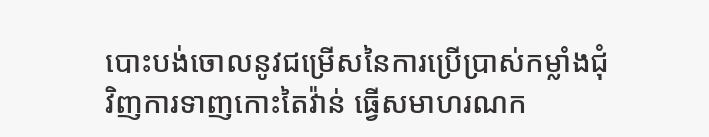បោះបង់ចោលនូវជម្រើសនៃការប្រើប្រាស់កម្លាំងជុំវិញការទាញកោះតៃវ៉ាន់ ធ្វើសមាហរណក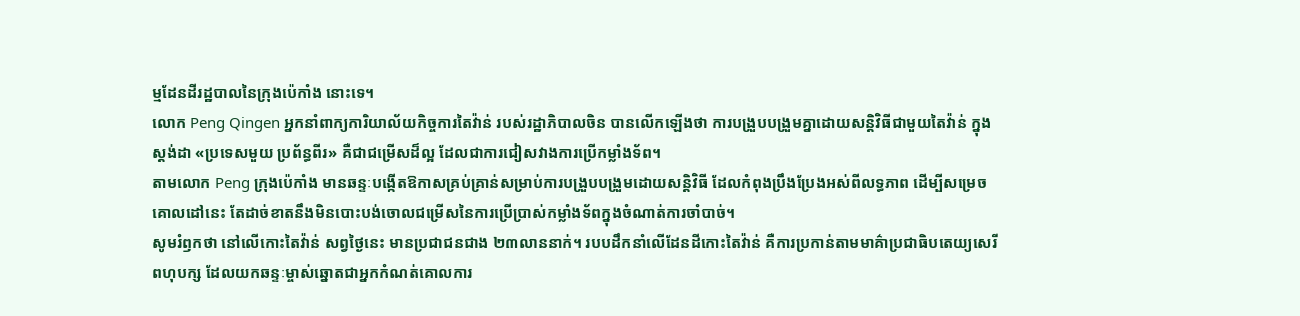ម្មដែនដីរដ្ឋបាលនៃក្រុងប៉េកាំង នោះទេ។
លោក Peng Qingen អ្នកនាំពាក្យការិយាល័យកិច្ចការតៃវ៉ាន់ របស់រដ្ឋាភិបាលចិន បានលើកឡើងថា ការបង្រួបបង្រួមគ្នាដោយសន្តិវិធីជាមួយតៃវ៉ាន់ ក្នុងស្តង់ដា «ប្រទេសមួយ ប្រព័ន្ធពីរ» គឺជាជម្រើសដ៏ល្អ ដែលជាការជៀសវាងការប្រើកម្លាំងទ័ព។
តាមលោក Peng ក្រុងប៉េកាំង មានឆន្ទៈបង្កើតឱកាសគ្រប់គ្រាន់សម្រាប់ការបង្រួបបង្រួមដោយសន្តិវិធី ដែលកំពុងប្រឹងប្រែងអស់ពីលទ្ធភាព ដើម្បីសម្រេចគោលដៅនេះ តែដាច់ខាតនឹងមិនបោះបង់ចោលជម្រើសនៃការប្រើប្រាស់កម្លាំងទ័ពក្នុងចំណាត់ការចាំបាច់។
សូមរំឭកថា នៅលើកោះតៃវ៉ាន់ សព្វថ្ងៃនេះ មានប្រជាជនជាង ២៣លាននាក់។ របបដឹកនាំលើដែនដីកោះតៃវ៉ាន់ គឺការប្រកាន់តាមមាគ៌ាប្រជាធិបតេយ្យសេរីពហុបក្ស ដែលយកឆន្ទៈម្ចាស់ឆ្នោតជាអ្នកកំណត់គោលការ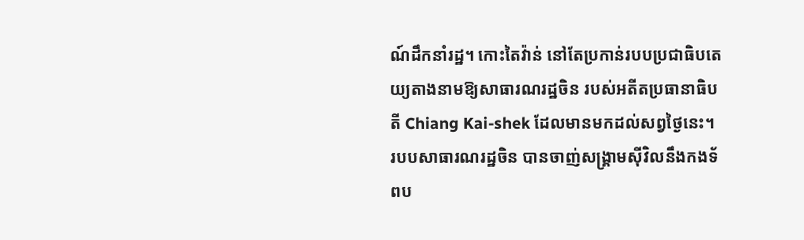ណ៍ដឹកនាំរដ្ឋ។ កោះតៃវ៉ាន់ នៅតែប្រកាន់របបប្រជាធិបតេយ្យតាងនាមឱ្យសាធារណរដ្ឋចិន របស់អតីតប្រធានាធិបតី Chiang Kai-shek ដែលមានមកដល់សព្វថ្ងៃនេះ។
របបសាធារណរដ្ឋចិន បានចាញ់សង្គ្រាមស៊ីវិលនឹងកងទ័ពប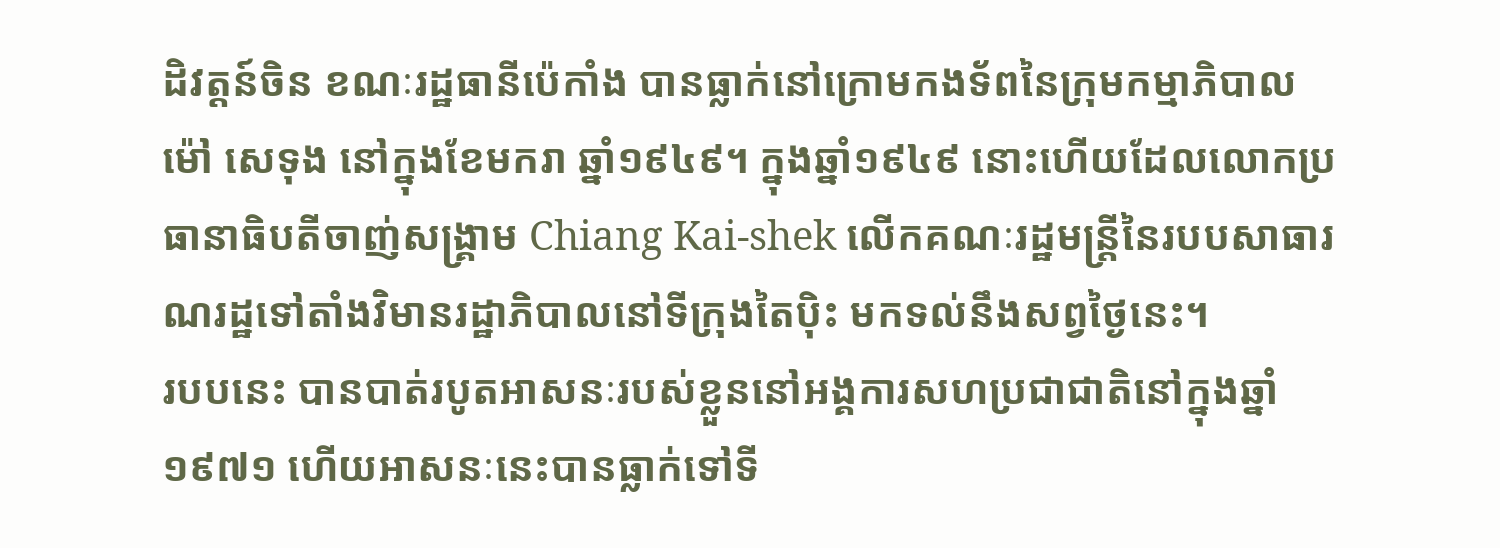ដិវត្តន៍ចិន ខណៈរដ្ឋធានីប៉េកាំង បានធ្លាក់នៅក្រោមកងទ័ពនៃក្រុមកម្មាភិបាល ម៉ៅ សេទុង នៅក្នុងខែមករា ឆ្នាំ១៩៤៩។ ក្នុងឆ្នាំ១៩៤៩ នោះហើយដែលលោកប្រធានាធិបតីចាញ់សង្គ្រាម Chiang Kai-shek លើកគណៈរដ្ឋមន្ត្រីនៃរបបសាធារណរដ្ឋទៅតាំងវិមានរដ្ឋាភិបាលនៅទីក្រុងតៃប៉ិះ មកទល់នឹងសព្វថ្ងៃនេះ។
របបនេះ បានបាត់របូតអាសនៈរបស់ខ្លួននៅអង្គការសហប្រជាជាតិនៅក្នុងឆ្នាំ១៩៧១ ហើយអាសនៈនេះបានធ្លាក់ទៅទី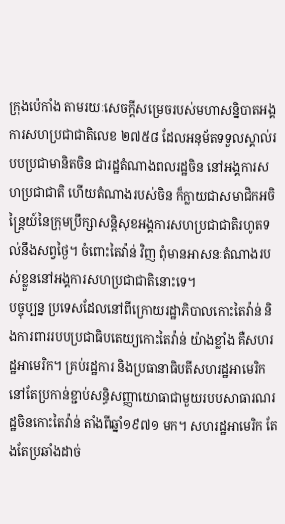ក្រុងប៉េកាំង តាមរយៈសេចក្ដីសម្រេចរបស់មហាសន្និបាតអង្គការសហប្រជាជាតិលេខ ២៧៥៨ ដែលអនុម័តទទួលស្គាល់របបប្រជាមានិតចិន ជារដ្ឋតំណាងពលរដ្ឋចិន នៅអង្គការសហប្រជាជាតិ ហើយតំណាងរបស់ចិន ក៏ក្លាយជាសមាជិកអចិន្ត្រៃយ៍នៃក្រុមប្រឹក្សាសន្តិសុខអង្គការសហប្រជាជាតិរហូតទល់នឹងសព្វថ្ងៃ។ ចំពោះតៃវ៉ាន់ វិញ ពុំមានអាសនៈតំណាងរបស់ខ្លួននៅអង្គការសហប្រជាជាតិនោះទេ។
បច្ចុប្បន្ន ប្រទេសដែលនៅពីក្រោយរដ្ឋាភិបាលកោះតៃវ៉ាន់ និងការពាររបបប្រជាធិបតេយ្យកោះតៃវ៉ាន់ យ៉ាងខ្លាំង គឺសហរដ្ឋអាមេរិក។ គ្រប់រដ្ឋការ និងប្រធានាធិបតីសហរដ្ឋអាមេរិក នៅតែប្រកាន់ខ្ជាប់សន្ធិសញ្ញាយោធាជាមួយរបបសាធារណរដ្ឋចិនកោះតៃវ៉ាន់ តាំងពីឆ្នាំ១៩៧១ មក។ សហរដ្ឋអាមេរិក តែងតែប្រឆាំងដាច់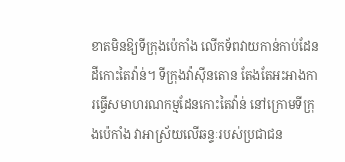ខាតមិនឱ្យទីក្រុងប៉េកាំង លើកទ័ពវាយកាន់កាប់ដែនដីកោះតៃវ៉ាន់។ ទីក្រុងវ៉ាស៊ីនតោន តែងតែអះអាងការធ្វើសមាហរណកម្មដែនកោះតៃវ៉ាន់ នៅក្រោមទីក្រុងប៉េកាំង វាអាស្រ័យលើឆន្ទៈរបស់ប្រជាជន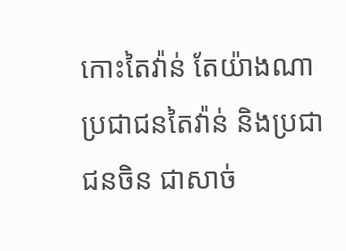កោះតៃវ៉ាន់ តែយ៉ាងណា ប្រជាជនតៃវ៉ាន់ និងប្រជាជនចិន ជាសាច់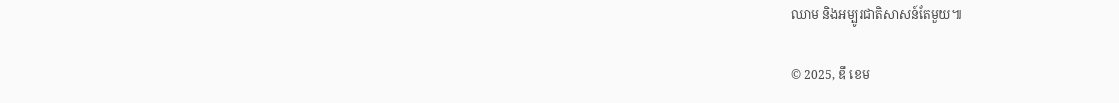ឈាម និងអម្បូរជាតិសាសន៍តែមួយ៕

© 2025, ឌឹ ខេម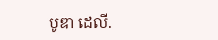បូឌា ដេលី.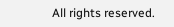All rights reserved.